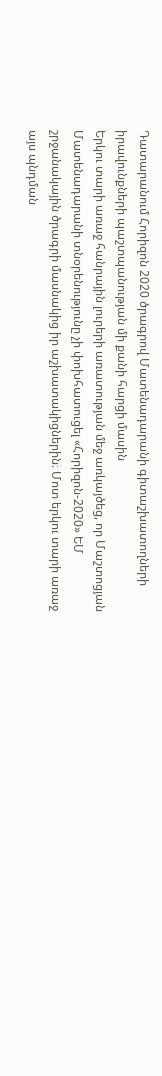Դատարանում Հորիզոն 2020 ծրագրով Մատենադարանի գիտաշխատողների իրավունքների պաշտպանության մի քանի հարցի մասին
Երկու տարի առաջ հանրային լուրերի առատության մեջ առկայծեց, որ Մաշտոցյան Մատենադարանի տնօրենությունը չի փոխհատուցել «Հորիզոն-2020» ԵՄ շրջանակային ծրագրի մասնակից իր աշխատակիցներին։ Մոտ երկու տարի առաջ այս պնդման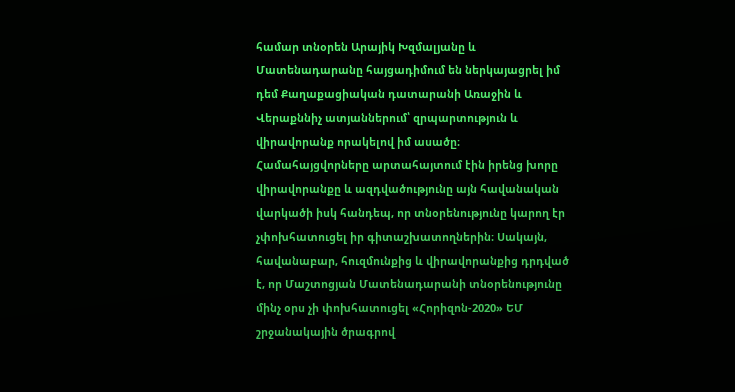համար տնօրեն Արայիկ Խզմալյանը և Մատենադարանը հայցադիմում են ներկայացրել իմ դեմ Քաղաքացիական դատարանի Առաջին և Վերաքննիչ ատյաններում՝ զրպարտություն և վիրավորանք որակելով իմ ասածը։ Համահայցվորները արտահայտում էին իրենց խորը վիրավորանքը և ազդվածությունը այն հավանական վարկածի իսկ հանդեպ, որ տնօրենությունը կարող էր չփոխհատուցել իր գիտաշխատողներին։ Սակայն, հավանաբար, հուզմունքից և վիրավորանքից դրդված է, որ Մաշտոցյան Մատենադարանի տնօրենությունը մինչ օրս չի փոխհատուցել «Հորիզոն-2020» ԵՄ շրջանակային ծրագրով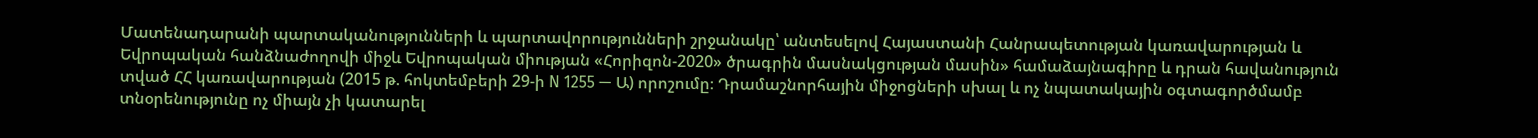Մատենադարանի պարտականությունների և պարտավորությունների շրջանակը՝ անտեսելով Հայաստանի Հանրապետության կառավարության և Եվրոպական հանձնաժողովի միջև Եվրոպական միության «Հորիզոն-2020» ծրագրին մասնակցության մասին» համաձայնագիրը և դրան հավանություն տված ՀՀ կառավարության (2015 թ. հոկտեմբերի 29-ի N 1255 — Ա) որոշումը։ Դրամաշնորհային միջոցների սխալ և ոչ նպատակային օգտագործմամբ տնօրենությունը ոչ միայն չի կատարել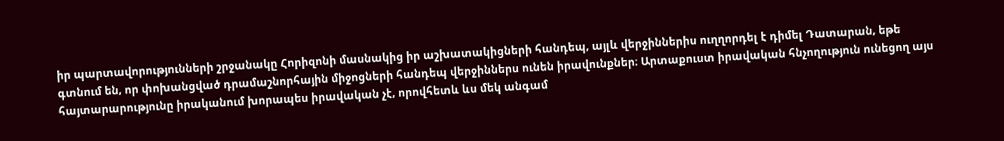իր պարտավորությունների շրջանակը Հորիզոնի մասնակից իր աշխատակիցների հանդեպ, այլև վերջիններիս ուղղորդել է դիմել Դատարան, եթե գտնում են, որ փոխանցված դրամաշնորհային միջոցների հանդեպ վերջիններս ունեն իրավունքներ։ Արտաքուստ իրավական հնչողություն ունեցող այս հայտարարությունը իրականում խորապես իրավական չէ, որովհետև ևս մեկ անգամ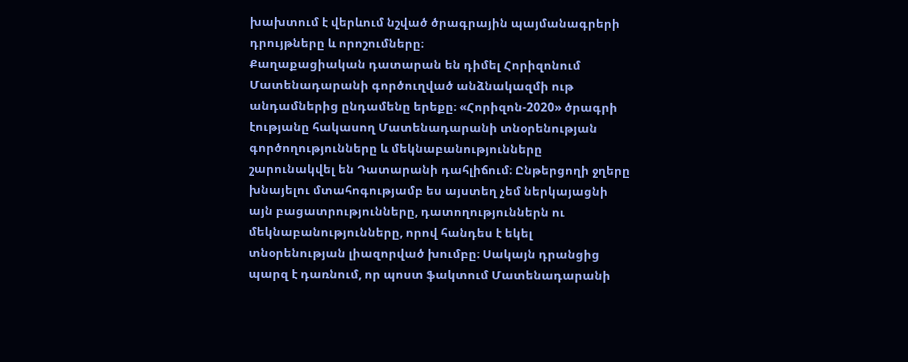խախտում է վերևում նշված ծրագրային պայմանագրերի դրույթները և որոշումները։
Քաղաքացիական դատարան են դիմել Հորիզոնում Մատենադարանի գործուղված անձնակազմի ութ անդամներից ընդամենը երեքը։ «Հորիզոն-2020» ծրագրի էությանը հակասող Մատենադարանի տնօրենության գործողությունները և մեկնաբանությունները շարունակվել են Դատարանի դահլիճում։ Ընթերցողի ջղերը խնայելու մտահոգությամբ ես այստեղ չեմ ներկայացնի այն բացատրությունները, դատողություններն ու մեկնաբանությունները, որով հանդես է եկել տնօրենության լիազորված խումբը։ Սակայն դրանցից պարզ է դառնում, որ պոստ ֆակտում Մատենադարանի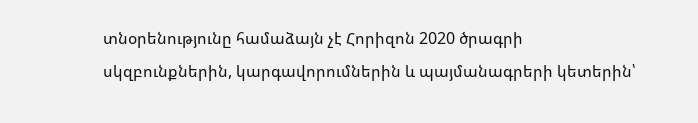տնօրենությունը համաձայն չէ Հորիզոն 2020 ծրագրի սկզբունքներին, կարգավորումներին և պայմանագրերի կետերին՝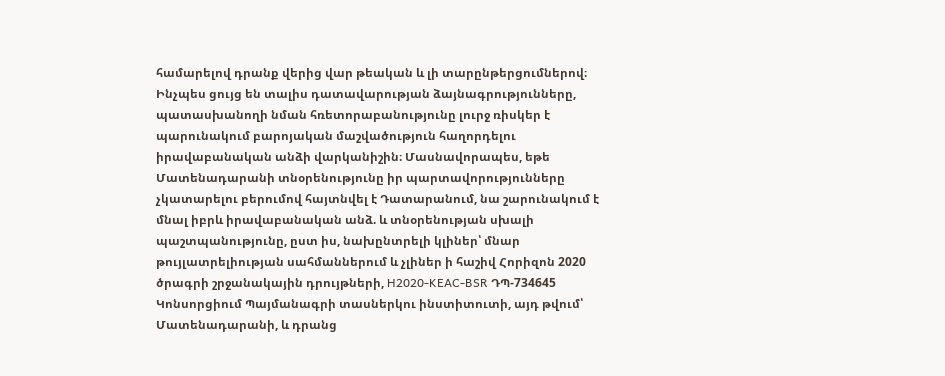համարելով դրանք վերից վար թեական և լի տարընթերցումներով։ Ինչպես ցույց են տալիս դատավարության ձայնագրությունները, պատասխանողի նման հռետորաբանությունը լուրջ ռիսկեր է պարունակում բարոյական մաշվածություն հաղորդելու իրավաբանական անձի վարկանիշին։ Մասնավորապես, եթե Մատենադարանի տնօրենությունը իր պարտավորությունները չկատարելու բերումով հայտնվել է Դատարանում, նա շարունակում է մնալ իբրև իրավաբանական անձ. և տնօրենության սխալի պաշտպանությունը, ըստ իս, նախընտրելի կլիներ՝ մնար թույլատրելիության սահմաններում և չլիներ ի հաշիվ Հորիզոն 2020 ծրագրի շրջանակային դրույթների, H2020-KEAC-BSR ԴՊ-734645 Կոնսորցիում Պայմանագրի տասներկու ինստիտուտի, այդ թվում՝ Մատենադարանի, և դրանց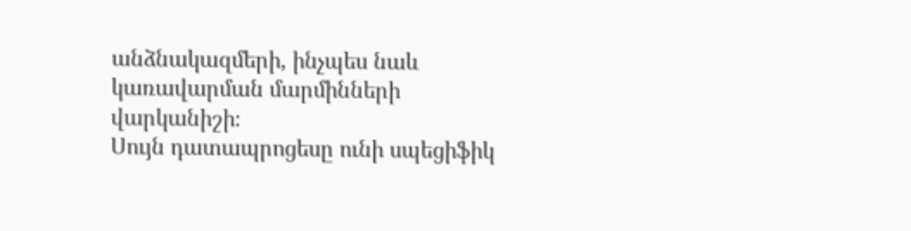անձնակազմերի, ինչպես նաև կառավարման մարմինների վարկանիշի։
Սույն դատապրոցեսը ունի սպեցիֆիկ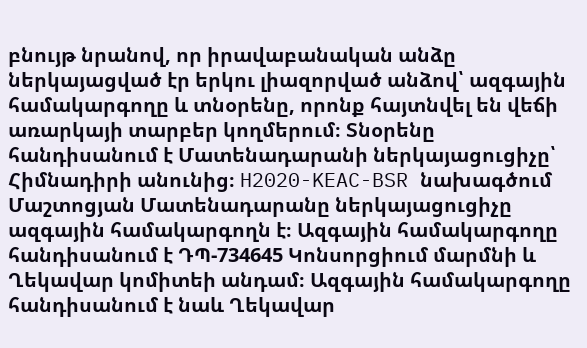բնույթ նրանով, որ իրավաբանական անձը ներկայացված էր երկու լիազորված անձով՝ ազգային համակարգողը և տնօրենը, որոնք հայտնվել են վեճի առարկայի տարբեր կողմերում։ Տնօրենը հանդիսանում է Մատենադարանի ներկայացուցիչը՝ Հիմնադիրի անունից։ H2020-KEAC-BSR նախագծում Մաշտոցյան Մատենադարանը ներկայացուցիչը ազգային համակարգողն է։ Ազգային համակարգողը հանդիսանում է ԴՊ-734645 Կոնսորցիում մարմնի և Ղեկավար կոմիտեի անդամ։ Ազգային համակարգողը հանդիսանում է նաև Ղեկավար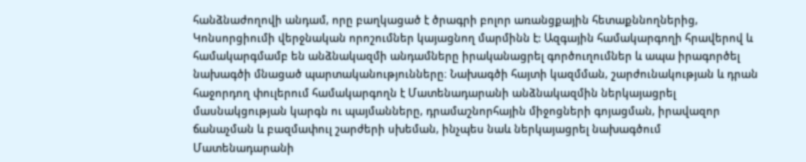հանձնաժողովի անդամ, որը բաղկացած է ծրագրի բոլոր առանցքային հետաքննողներից, Կոնսորցիումի վերջնական որոշումներ կայացնող մարմինն է: Ազգային համակարգողի հրավերով և համակարգմամբ են անձնակազմի անդամները իրականացրել գործուղումներ և ապա իրագործել նախագծի մնացած պարտականությունները։ Նախագծի հայտի կազմման, շարժունակության և դրան հաջորդող փուլերում համակարգողն է Մատենադարանի անձնակազմին ներկայացրել մասնակցության կարգն ու պայմանները, դրամաշնորհային միջոցների գոյացման, իրավազոր ճանաչման և բազմափուլ շարժերի սխեման, ինչպես նաև ներկայացրել նախագծում Մատենադարանի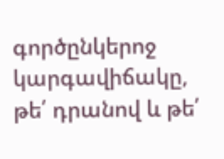գործընկերոջ կարգավիճակը, թե՛ դրանով և թե՛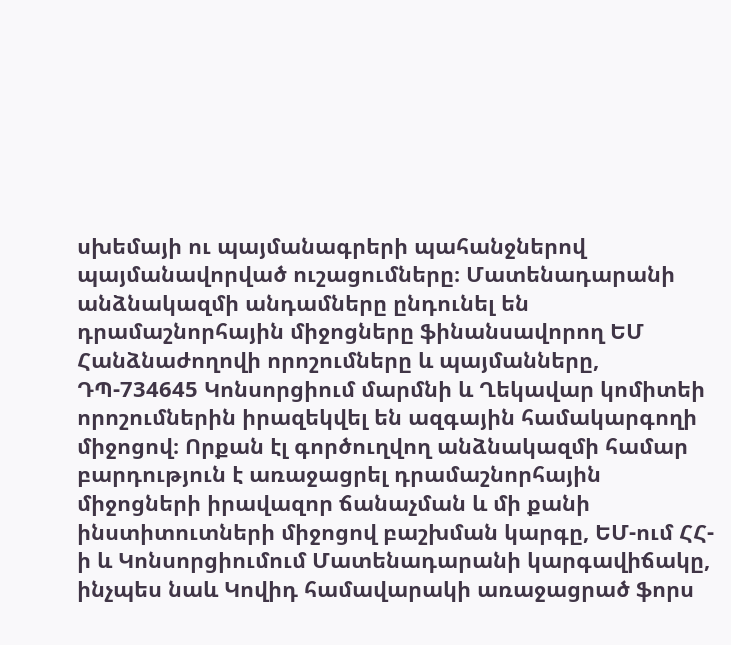սխեմայի ու պայմանագրերի պահանջներով պայմանավորված ուշացումները։ Մատենադարանի անձնակազմի անդամները ընդունել են դրամաշնորհային միջոցները ֆինանսավորող ԵՄ Հանձնաժողովի որոշումները և պայմանները, ԴՊ-734645 Կոնսորցիում մարմնի և Ղեկավար կոմիտեի որոշումներին իրազեկվել են ազգային համակարգողի միջոցով։ Որքան էլ գործուղվող անձնակազմի համար բարդություն է առաջացրել դրամաշնորհային միջոցների իրավազոր ճանաչման և մի քանի ինստիտուտների միջոցով բաշխման կարգը, ԵՄ-ում ՀՀ-ի և Կոնսորցիումում Մատենադարանի կարգավիճակը, ինչպես նաև Կովիդ համավարակի առաջացրած ֆորս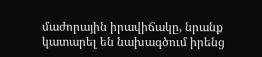մաժորային իրավիճակը, նրանք կատարել են նախագծում իրենց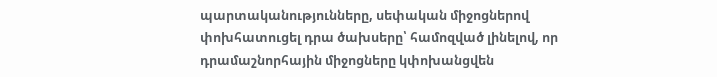պարտականությունները, սեփական միջոցներով փոխհատուցել դրա ծախսերը՝ համոզված լինելով, որ դրամաշնորհային միջոցները կփոխանցվեն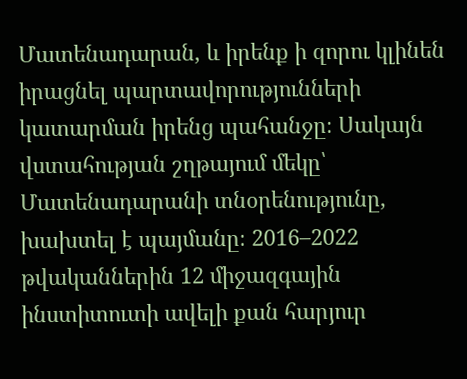Մատենադարան, և իրենք ի զորու կլինեն իրացնել պարտավորությունների կատարման իրենց պահանջը։ Սակայն վստահության շղթայում մեկը՝ Մատենադարանի տնօրենությունը, խախտել է պայմանը։ 2016–2022 թվականներին 12 միջազգային ինստիտուտի ավելի քան հարյուր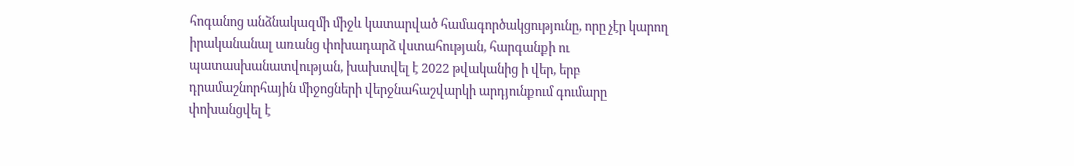հոգանոց անձնակազմի միջև կատարված համագործակցությունը, որը չէր կարող իրականանալ առանց փոխադարձ վստահության, հարգանքի ու պատասխանատվության, խախտվել է 2022 թվականից ի վեր, երբ դրամաշնորհային միջոցների վերջնահաշվարկի արդյունքում գումարը փոխանցվել է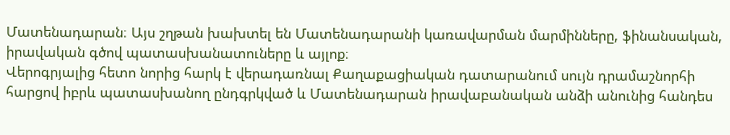Մատենադարան։ Այս շղթան խախտել են Մատենադարանի կառավարման մարմինները, ֆինանսական, իրավական գծով պատասխանատուները և այլոք։
Վերոգրյալից հետո նորից հարկ է վերադառնալ Քաղաքացիական դատարանում սույն դրամաշնորհի հարցով իբրև պատասխանող ընդգրկված և Մատենադարան իրավաբանական անձի անունից հանդես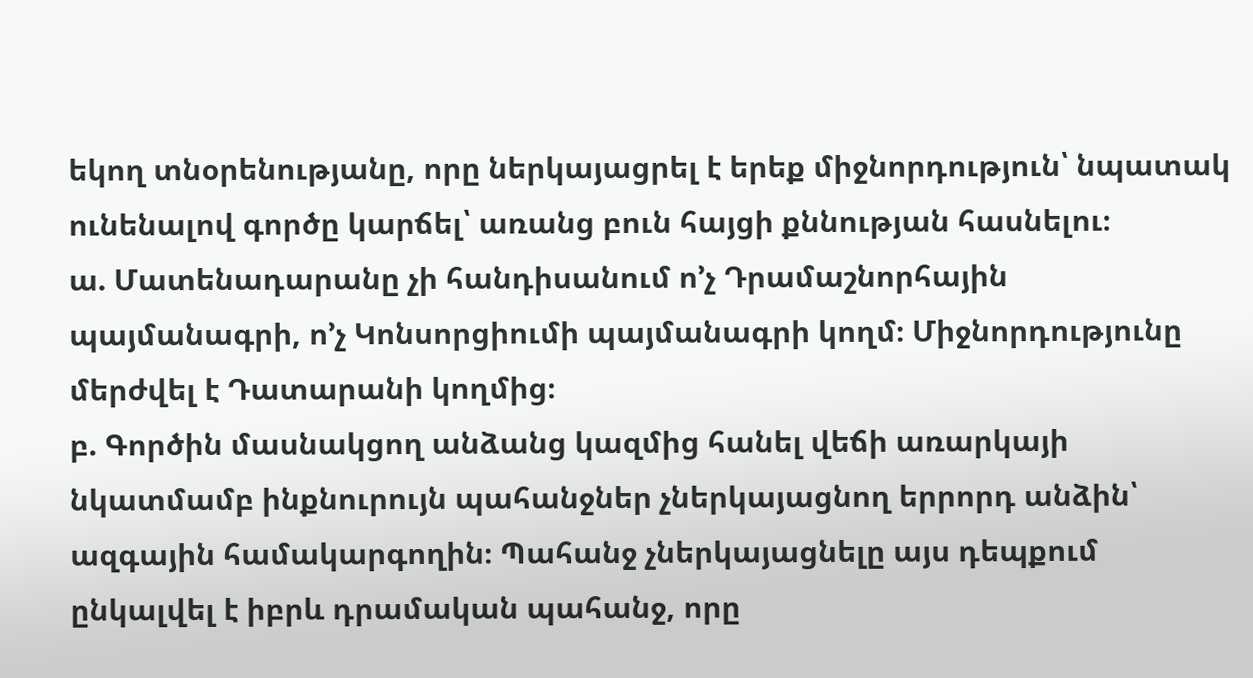եկող տնօրենությանը, որը ներկայացրել է երեք միջնորդություն՝ նպատակ ունենալով գործը կարճել՝ առանց բուն հայցի քննության հասնելու։
ա. Մատենադարանը չի հանդիսանում ո’չ Դրամաշնորհային պայմանագրի, ո’չ Կոնսորցիումի պայմանագրի կողմ։ Միջնորդությունը մերժվել է Դատարանի կողմից։
բ. Գործին մասնակցող անձանց կազմից հանել վեճի առարկայի նկատմամբ ինքնուրույն պահանջներ չներկայացնող երրորդ անձին՝ ազգային համակարգողին։ Պահանջ չներկայացնելը այս դեպքում ընկալվել է իբրև դրամական պահանջ, որը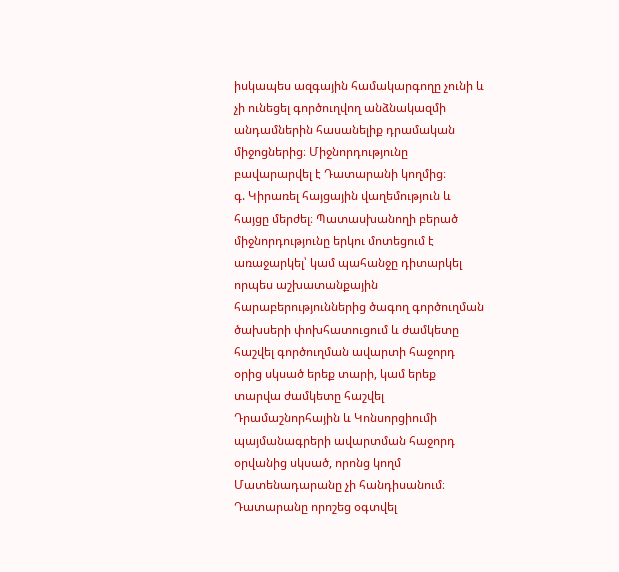իսկապես ազգային համակարգողը չունի և չի ունեցել գործուղվող անձնակազմի անդամներին հասանելիք դրամական միջոցներից։ Միջնորդությունը բավարարվել է Դատարանի կողմից։
գ. Կիրառել հայցային վաղեմություն և հայցը մերժել։ Պատասխանողի բերած միջնորդությունը երկու մոտեցում է առաջարկել՝ կամ պահանջը դիտարկել որպես աշխատանքային հարաբերություններից ծագող գործուղման ծախսերի փոխհատուցում և ժամկետը հաշվել գործուղման ավարտի հաջորդ օրից սկսած երեք տարի, կամ երեք տարվա ժամկետը հաշվել Դրամաշնորհային և Կոնսորցիումի պայմանագրերի ավարտման հաջորդ օրվանից սկսած, որոնց կողմ Մատենադարանը չի հանդիսանում։ Դատարանը որոշեց օգտվել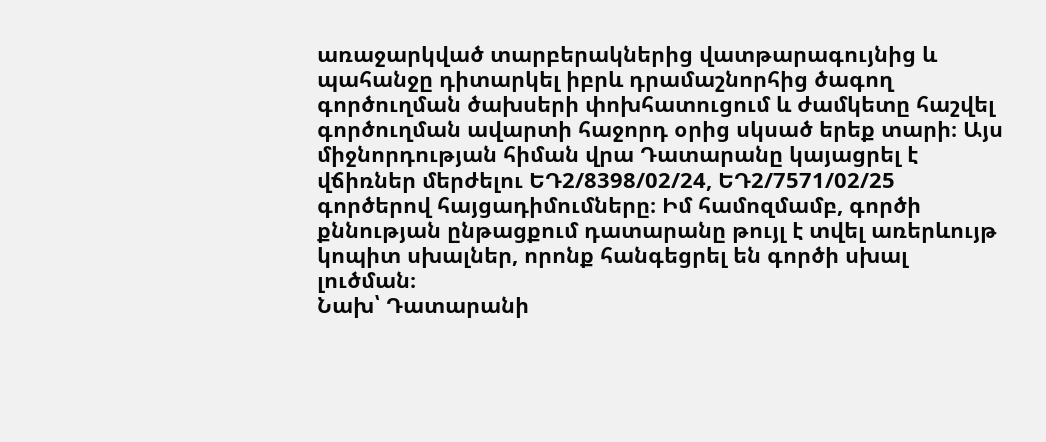առաջարկված տարբերակներից վատթարագույնից և պահանջը դիտարկել իբրև դրամաշնորհից ծագող գործուղման ծախսերի փոխհատուցում և ժամկետը հաշվել գործուղման ավարտի հաջորդ օրից սկսած երեք տարի։ Այս միջնորդության հիման վրա Դատարանը կայացրել է վճիռներ մերժելու ԵԴ2/8398/02/24, ԵԴ2/7571/02/25 գործերով հայցադիմումները։ Իմ համոզմամբ, գործի քննության ընթացքում դատարանը թույլ է տվել առերևույթ կոպիտ սխալներ, որոնք հանգեցրել են գործի սխալ լուծման։
Նախ՝ Դատարանի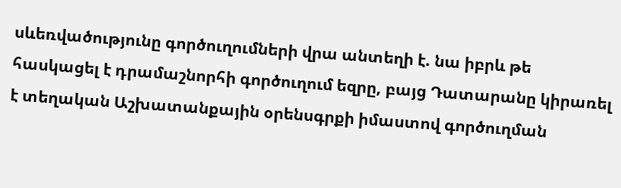սևեռվածությունը գործուղումների վրա անտեղի է. նա իբրև թե հասկացել է դրամաշնորհի գործուղում եզրը, բայց Դատարանը կիրառել է տեղական Աշխատանքային օրենսգրքի իմաստով գործուղման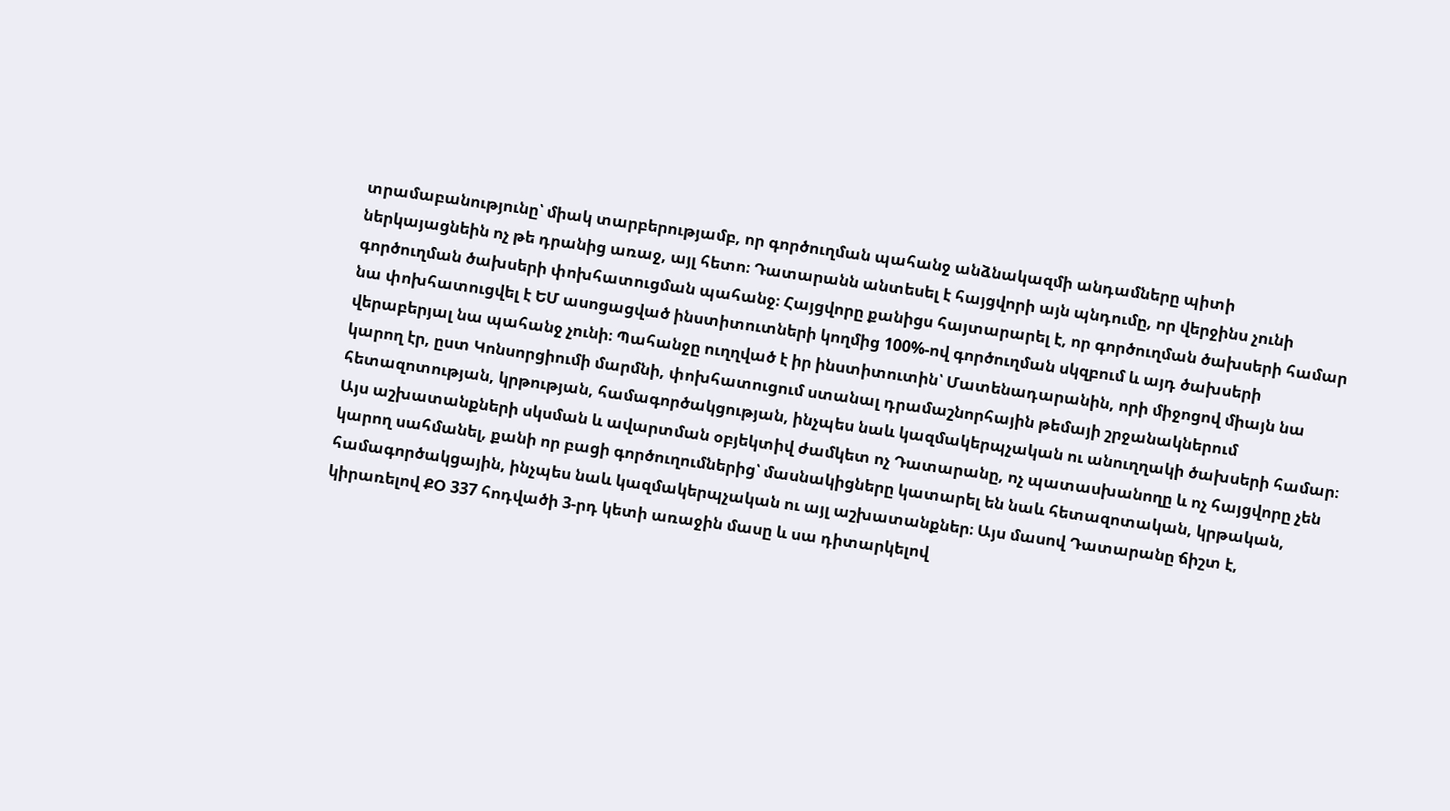տրամաբանությունը՝ միակ տարբերությամբ, որ գործուղման պահանջ անձնակազմի անդամները պիտի ներկայացնեին ոչ թե դրանից առաջ, այլ հետո։ Դատարանն անտեսել է հայցվորի այն պնդումը, որ վերջինս չունի գործուղման ծախսերի փոխհատուցման պահանջ։ Հայցվորը քանիցս հայտարարել է, որ գործուղման ծախսերի համար նա փոխհատուցվել է ԵՄ ասոցացված ինստիտուտների կողմից 100%-ով գործուղման սկզբում և այդ ծախսերի վերաբերյալ նա պահանջ չունի։ Պահանջը ուղղված է իր ինստիտուտին՝ Մատենադարանին, որի միջոցով միայն նա կարող էր, ըստ Կոնսորցիումի մարմնի, փոխհատուցում ստանալ դրամաշնորհային թեմայի շրջանակներում հետազոտության, կրթության, համագործակցության, ինչպես նաև կազմակերպչական ու անուղղակի ծախսերի համար։ Այս աշխատանքների սկսման և ավարտման օբյեկտիվ ժամկետ ոչ Դատարանը, ոչ պատասխանողը և ոչ հայցվորը չեն կարող սահմանել, քանի որ բացի գործուղումներից՝ մասնակիցները կատարել են նաև հետազոտական, կրթական, համագործակցային, ինչպես նաև կազմակերպչական ու այլ աշխատանքներ։ Այս մասով Դատարանը ճիշտ է, կիրառելով ՔՕ 337 հոդվածի 3-րդ կետի առաջին մասը և սա դիտարկելով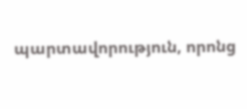պարտավորություն, որոնց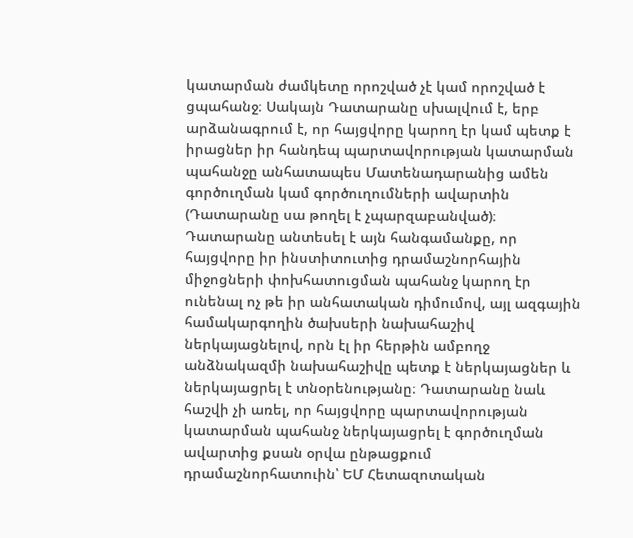կատարման ժամկետը որոշված չէ կամ որոշված է ցպահանջ։ Սակայն Դատարանը սխալվում է, երբ արձանագրում է, որ հայցվորը կարող էր կամ պետք է իրացներ իր հանդեպ պարտավորության կատարման պահանջը անհատապես Մատենադարանից ամեն գործուղման կամ գործուղումների ավարտին (Դատարանը սա թողել է չպարզաբանված)։ Դատարանը անտեսել է այն հանգամանքը, որ հայցվորը իր ինստիտուտից դրամաշնորհային միջոցների փոխհատուցման պահանջ կարող էր ունենալ ոչ թե իր անհատական դիմումով, այլ ազգային համակարգողին ծախսերի նախահաշիվ ներկայացնելով, որն էլ իր հերթին ամբողջ անձնակազմի նախահաշիվը պետք է ներկայացներ և ներկայացրել է տնօրենությանը։ Դատարանը նաև հաշվի չի առել, որ հայցվորը պարտավորության կատարման պահանջ ներկայացրել է գործուղման ավարտից քսան օրվա ընթացքում դրամաշնորհատուին՝ ԵՄ Հետազոտական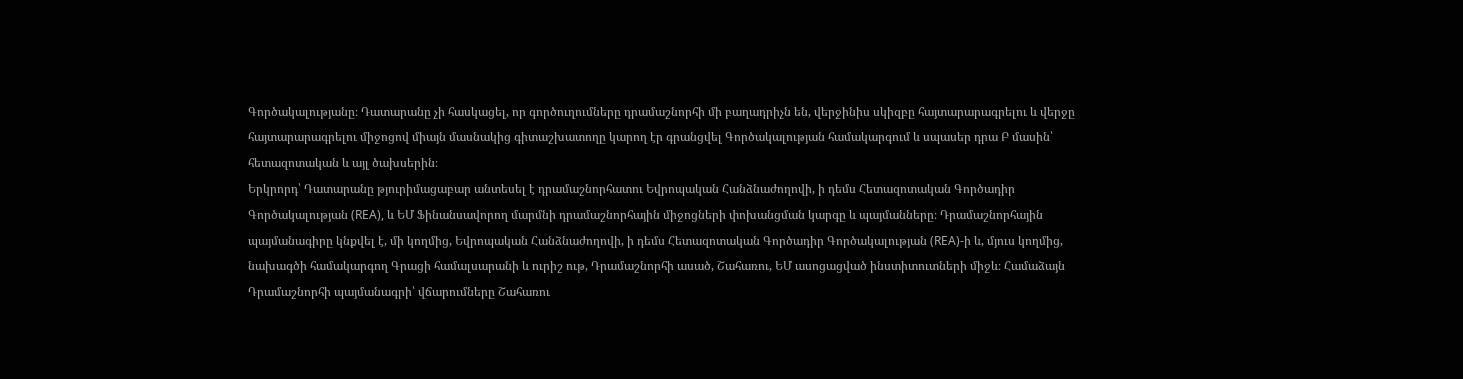Գործակալությանը։ Դատարանը չի հասկացել, որ գործուղումները դրամաշնորհի մի բաղադրիչն են, վերջինիս սկիզբը հայտարարագրելու և վերջը հայտարարագրելու միջոցով միայն մասնակից գիտաշխատողը կարող էր գրանցվել Գործակալության համակարգում և սպասեր դրա Բ մասին՝ հետազոտական և այլ ծախսերին։
Երկրորդ՝ Դատարանը թյուրիմացաբար անտեսել է դրամաշնորհատու Եվրոպական Հանձնաժողովի, ի դեմս Հետազոտական Գործադիր Գործակալության (REA), և ԵՄ Ֆինանսավորող մարմնի դրամաշնորհային միջոցների փոխանցման կարգը և պայմանները։ Դրամաշնորհային պայմանագիրը կնքվել է, մի կողմից, Եվրոպական Հանձնաժողովի, ի դեմս Հետազոտական Գործադիր Գործակալության (REA)-ի և, մյուս կողմից, նախագծի համակարգող Գրացի համալսարանի և ուրիշ ութ, Դրամաշնորհի ասած, Շահառու, ԵՄ ասոցացված ինստիտուտների միջև։ Համաձայն Դրամաշնորհի պայմանագրի՝ վճարումները Շահառու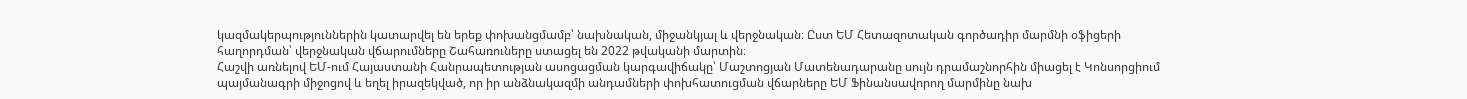կազմակերպություններին կատարվել են երեք փոխանցմամբ՝ նախնական, միջանկյալ և վերջնական։ Ըստ ԵՄ Հետազոտական գործադիր մարմնի օֆիցերի հաղորդման՝ վերջնական վճարումները Շահառուները ստացել են 2022 թվականի մարտին։
Հաշվի առնելով ԵՄ-ում Հայաստանի Հանրապետության ասոցացման կարգավիճակը՝ Մաշտոցյան Մատենադարանը սույն դրամաշնորհին միացել է Կոնսորցիում պայմանագրի միջոցով և եղել իրազեկված, որ իր անձնակազմի անդամների փոխհատուցման վճարները ԵՄ Ֆինանսավորող մարմինը նախ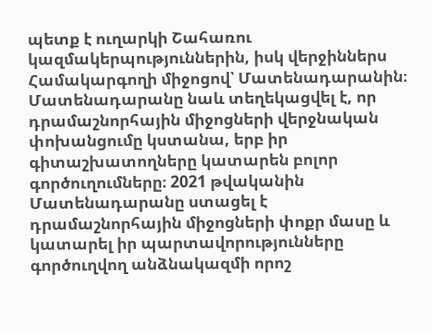պետք է ուղարկի Շահառու կազմակերպություններին, իսկ վերջիններս Համակարգողի միջոցով՝ Մատենադարանին։ Մատենադարանը նաև տեղեկացվել է, որ դրամաշնորհային միջոցների վերջնական փոխանցումը կստանա, երբ իր գիտաշխատողները կատարեն բոլոր գործուղումները։ 2021 թվականին Մատենադարանը ստացել է դրամաշնորհային միջոցների փոքր մասը և կատարել իր պարտավորությունները գործուղվող անձնակազմի որոշ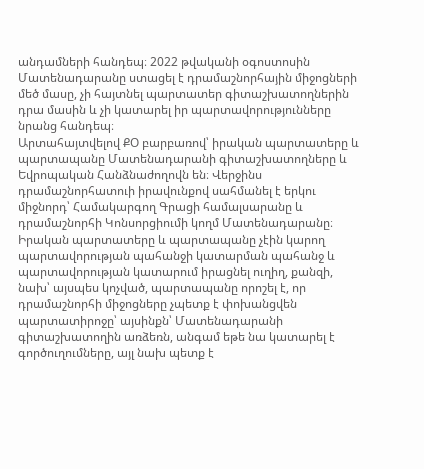անդամների հանդեպ։ 2022 թվականի օգոստոսին Մատենադարանը ստացել է դրամաշնորհային միջոցների մեծ մասը, չի հայտնել պարտատեր գիտաշխատողներին դրա մասին և չի կատարել իր պարտավորությունները նրանց հանդեպ։
Արտահայտվելով ՔՕ բարբառով՝ իրական պարտատերը և պարտապանը Մատենադարանի գիտաշխատողները և Եվրոպական Հանձնաժողովն են։ Վերջինս դրամաշնորհատուի իրավունքով սահմանել է երկու միջնորդ՝ Համակարգող Գրացի համալսարանը և դրամաշնորհի Կոնսորցիումի կողմ Մատենադարանը։ Իրական պարտատերը և պարտապանը չէին կարող պարտավորության պահանջի կատարման պահանջ և պարտավորության կատարում իրացնել ուղիղ, քանզի, նախ՝ այսպես կոչված, պարտապանը որոշել է, որ դրամաշնորհի միջոցները չպետք է փոխանցվեն պարտատիրոջը՝ այսինքն՝ Մատենադարանի գիտաշխատողին առձեռն, անգամ եթե նա կատարել է գործուղումները, այլ նախ պետք է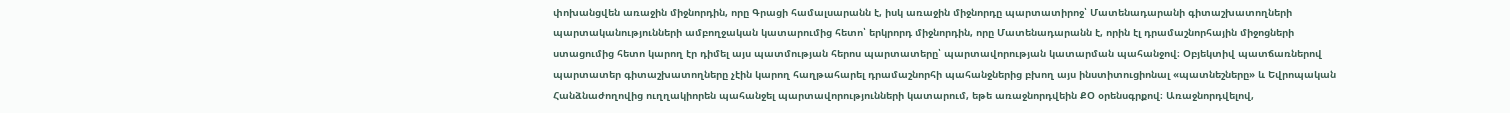փոխանցվեն առաջին միջնորդին, որը Գրացի համալսարանն է, իսկ առաջին միջնորդը պարտատիրոջ՝ Մատենադարանի գիտաշխատողների պարտականությունների ամբողջական կատարումից հետո՝ երկրորդ միջնորդին, որը Մատենադարանն է, որին էլ դրամաշնորհային միջոցների ստացումից հետո կարող էր դիմել այս պատմության հերոս պարտատերը՝ պարտավորության կատարման պահանջով։ Օբյեկտիվ պատճառներով պարտատեր գիտաշխատողները չէին կարող հաղթահարել դրամաշնորհի պահանջներից բխող այս ինստիտուցիոնալ «պատնեշները» և Եվրոպական Հանձնաժողովից ուղղակիորեն պահանջել պարտավորությունների կատարում, եթե առաջնորդվեին ՔՕ օրենսգրքով։ Առաջնորդվելով,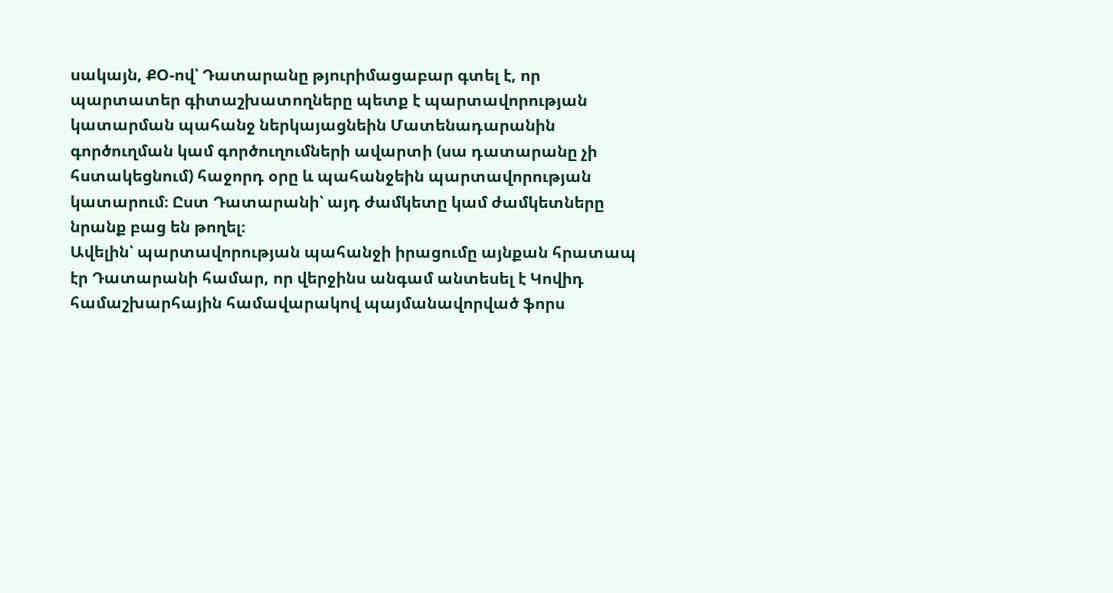սակայն, ՔՕ-ով՝ Դատարանը թյուրիմացաբար գտել է, որ պարտատեր գիտաշխատողները պետք է պարտավորության կատարման պահանջ ներկայացնեին Մատենադարանին գործուղման կամ գործուղումների ավարտի (սա դատարանը չի հստակեցնում) հաջորդ օրը և պահանջեին պարտավորության կատարում։ Ըստ Դատարանի՝ այդ ժամկետը կամ ժամկետները նրանք բաց են թողել։
Ավելին՝ պարտավորության պահանջի իրացումը այնքան հրատապ էր Դատարանի համար, որ վերջինս անգամ անտեսել է Կովիդ համաշխարհային համավարակով պայմանավորված ֆորս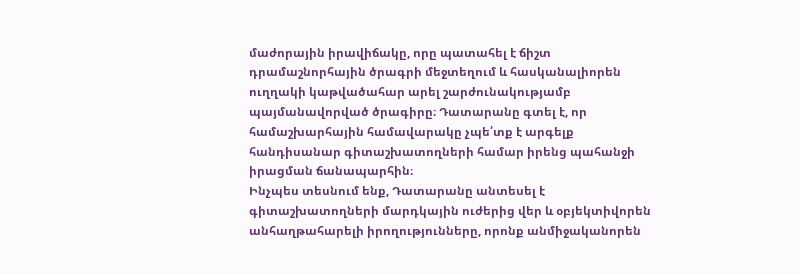մաժորային իրավիճակը, որը պատահել է ճիշտ դրամաշնորհային ծրագրի մեջտեղում և հասկանալիորեն ուղղակի կաթվածահար արել շարժունակությամբ պայմանավորված ծրագիրը։ Դատարանը գտել է, որ համաշխարհային համավարակը չպե՛տք է արգելք հանդիսանար գիտաշխատողների համար իրենց պահանջի իրացման ճանապարհին։
Ինչպես տեսնում ենք, Դատարանը անտեսել է գիտաշխատողների մարդկային ուժերից վեր և օբյեկտիվորեն անհաղթահարելի իրողությունները, որոնք անմիջականորեն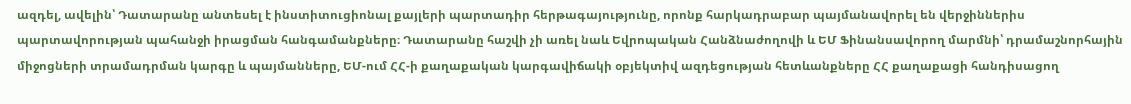ազդել, ավելին՝ Դատարանը անտեսել է ինստիտուցիոնալ քայլերի պարտադիր հերթագայությունը, որոնք հարկադրաբար պայմանավորել են վերջիններիս պարտավորության պահանջի իրացման հանգամանքները։ Դատարանը հաշվի չի առել նաև Եվրոպական Հանձնաժողովի և ԵՄ Ֆինանսավորող մարմնի՝ դրամաշնորհային միջոցների տրամադրման կարգը և պայմանները, ԵՄ-ում ՀՀ-ի քաղաքական կարգավիճակի օբյեկտիվ ազդեցության հետևանքները ՀՀ քաղաքացի հանդիսացող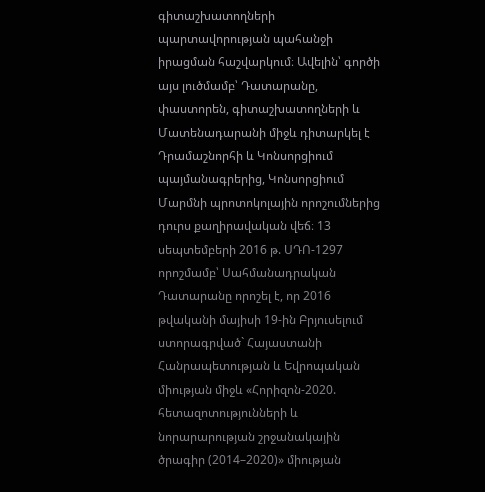գիտաշխատողների պարտավորության պահանջի իրացման հաշվարկում։ Ավելին՝ գործի այս լուծմամբ՝ Դատարանը, փաստորեն, գիտաշխատողների և Մատենադարանի միջև դիտարկել է Դրամաշնորհի և Կոնսորցիում պայմանագրերից, Կոնսորցիում Մարմնի պրոտոկոլային որոշումներից դուրս քաղիրավական վեճ։ 13 սեպտեմբերի 2016 թ. ՍԴՈ-1297 որոշմամբ՝ Սահմանադրական Դատարանը որոշել է, որ 2016 թվականի մայիսի 19-ին Բրյուսելում ստորագրված` Հայաստանի Հանրապետության և Եվրոպական միության միջև «Հորիզոն-2020. հետազոտությունների և նորարարության շրջանակային ծրագիր (2014–2020)» միության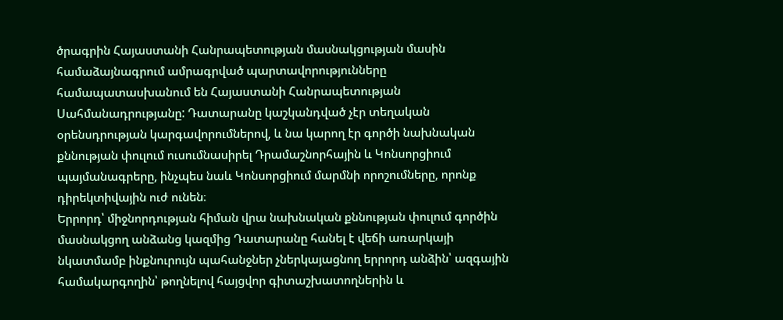ծրագրին Հայաստանի Հանրապետության մասնակցության մասին համաձայնագրում ամրագրված պարտավորությունները համապատասխանում են Հայաստանի Հանրապետության Սահմանադրությանը: Դատարանը կաշկանդված չէր տեղական օրենսդրության կարգավորումներով, և նա կարող էր գործի նախնական քննության փուլում ուսումնասիրել Դրամաշնորհային և Կոնսորցիում պայմանագրերը, ինչպես նաև Կոնսորցիում մարմնի որոշումները, որոնք դիրեկտիվային ուժ ունեն։
Երրորդ՝ միջնորդության հիման վրա նախնական քննության փուլում գործին մասնակցող անձանց կազմից Դատարանը հանել է վեճի առարկայի նկատմամբ ինքնուրույն պահանջներ չներկայացնող երրորդ անձին՝ ազգային համակարգողին՝ թողնելով հայցվոր գիտաշխատողներին և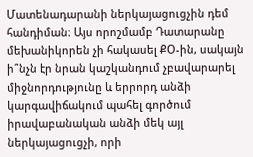Մատենադարանի ներկայացուցչին դեմ հանդիման։ Այս որոշմամբ Դատարանը մեխանիկորեն չի հակասել ՔՕ-ին, սակայն ի՞նչն էր նրան կաշկանդում չբավարարել միջնորդությունը և երրորդ անձի կարգավիճակում պահել գործում իրավաբանական անձի մեկ այլ ներկայացուցչի, որի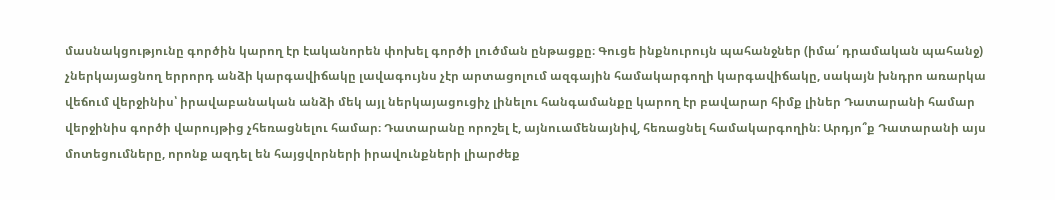մասնակցությունը գործին կարող էր էականորեն փոխել գործի լուծման ընթացքը։ Գուցե ինքնուրույն պահանջներ (իմա՛ դրամական պահանջ) չներկայացնող երրորդ անձի կարգավիճակը լավագույնս չէր արտացոլում ազգային համակարգողի կարգավիճակը, սակայն խնդրո առարկա վեճում վերջինիս՝ իրավաբանական անձի մեկ այլ ներկայացուցիչ լինելու հանգամանքը կարող էր բավարար հիմք լիներ Դատարանի համար վերջինիս գործի վարույթից չհեռացնելու համար։ Դատարանը որոշել է, այնուամենայնիվ, հեռացնել համակարգողին։ Արդյո՞ք Դատարանի այս մոտեցումները, որոնք ազդել են հայցվորների իրավունքների լիարժեք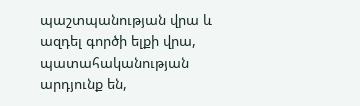պաշտպանության վրա և ազդել գործի ելքի վրա, պատահականության արդյունք են,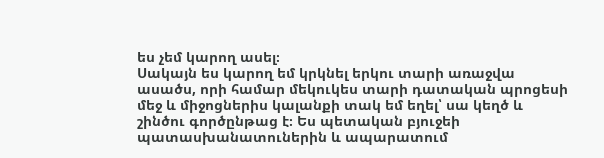ես չեմ կարող ասել։
Սակայն ես կարող եմ կրկնել երկու տարի առաջվա ասածս, որի համար մեկուկես տարի դատական պրոցեսի մեջ և միջոցներիս կալանքի տակ եմ եղել՝ սա կեղծ և շինծու գործընթաց է։ Ես պետական բյուջեի պատասխանատուներին և ապարատում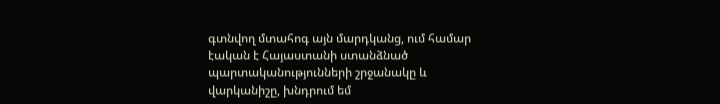գտնվող մտահոգ այն մարդկանց, ում համար էական է Հայաստանի ստանձնած պարտականությունների շրջանակը և վարկանիշը, խնդրում եմ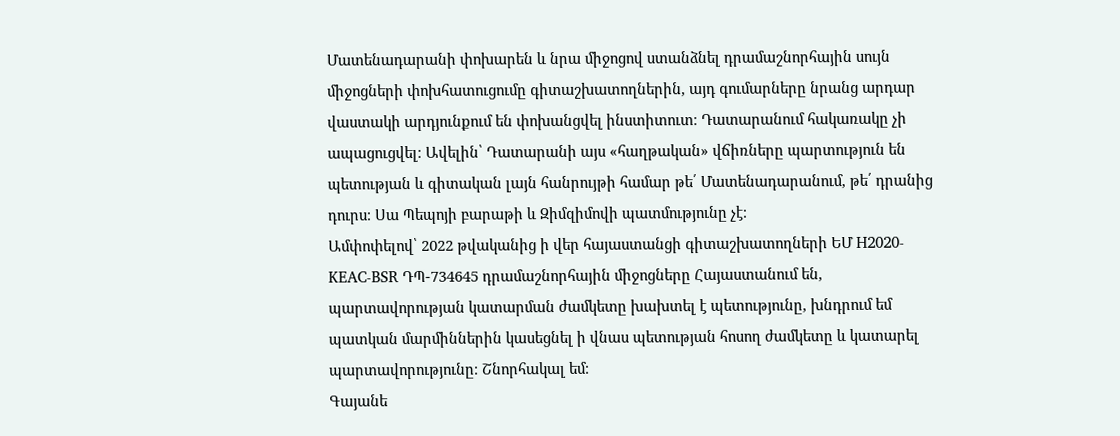Մատենադարանի փոխարեն և նրա միջոցով ստանձնել դրամաշնորհային սույն միջոցների փոխհատուցումը գիտաշխատողներին, այդ գումարները նրանց արդար վաստակի արդյունքում են փոխանցվել ինստիտուտ։ Դատարանում հակառակը չի ապացուցվել։ Ավելին՝ Դատարանի այս «հաղթական» վճիռները պարտություն են պետության և գիտական լայն հանրույթի համար թե՛ Մատենադարանում, թե՛ դրանից դուրս։ Սա Պեպոյի բարաթի և Զիմզիմովի պատմությունը չէ։
Ամփոփելով՝ 2022 թվականից ի վեր հայաստանցի գիտաշխատողների ԵՄ H2020-KEAC-BSR ԴՊ-734645 դրամաշնորհային միջոցները Հայաստանում են, պարտավորության կատարման ժամկետը խախտել է պետությունը, խնդրում եմ պատկան մարմիններին կասեցնել ի վնաս պետության հոսող ժամկետը և կատարել պարտավորությունը։ Շնորհակալ եմ։
Գայանե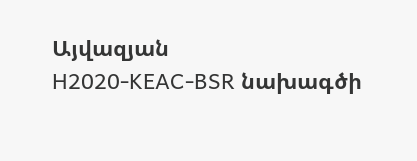Այվազյան
H2020-KEAC-BSR նախագծի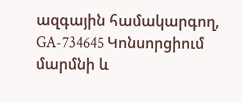ազգային համակարգող, GA-734645 Կոնսորցիում մարմնի և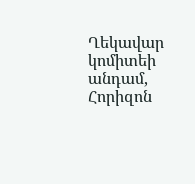Ղեկավար կոմիտեի անդամ, Հորիզոն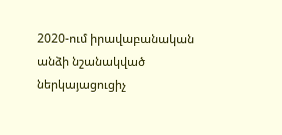2020-ում իրավաբանական անձի նշանակված ներկայացուցիչ